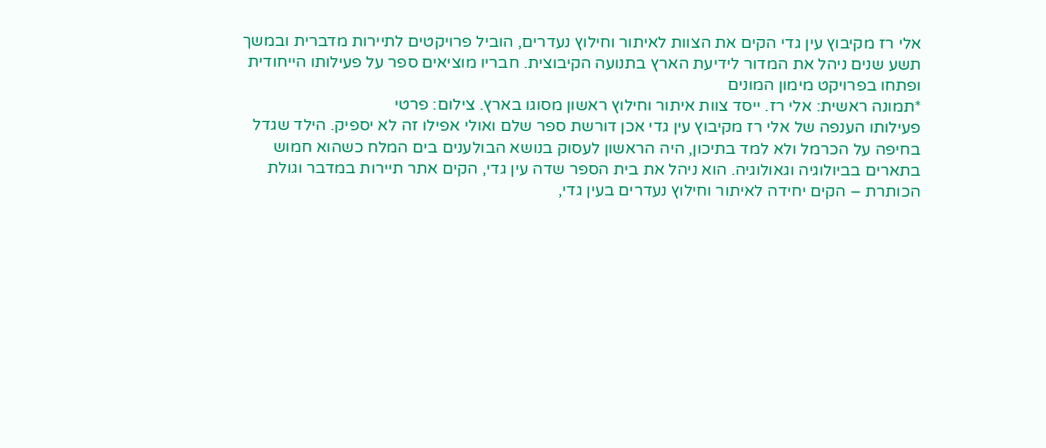אלי רז מקיבוץ עין גדי הקים את הצוות לאיתור וחילוץ נעדרים, הוביל פרויקטים לתיירות מדברית ובמשך תשע שנים ניהל את המדור לידיעת הארץ בתנועה הקיבוצית. חבריו מוציאים ספר על פעילותו הייחודית ופתחו בפרויקט מימון המונים
*תמונה ראשית: אלי רז. ייסד צוות איתור וחילוץ ראשון מסוגו בארץ. צילום: פרטי
פעילותו הענפה של אלי רז מקיבוץ עין גדי אכן דורשת ספר שלם ואולי אפילו זה לא יספיק. הילד שגדל בחיפה על הכרמל ולא למד בתיכון, היה הראשון לעסוק בנושא הבולענים בים המלח כשהוא חמוש בתארים בביולוגיה וגאולוגיה. הוא ניהל את בית הספר שדה עין גדי, הקים אתר תיירות במדבר וגולת הכותרת – הקים יחידה לאיתור וחילוץ נעדרים בעין גדי,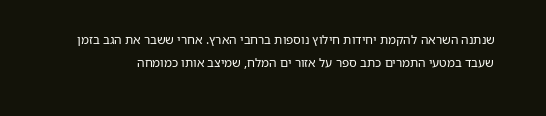שנתנה השראה להקמת יחידות חילוץ נוספות ברחבי הארץ. אחרי ששבר את הגב בזמן שעבד במטעי התמרים כתב ספר על אזור ים המלח, שמיצב אותו כמומחה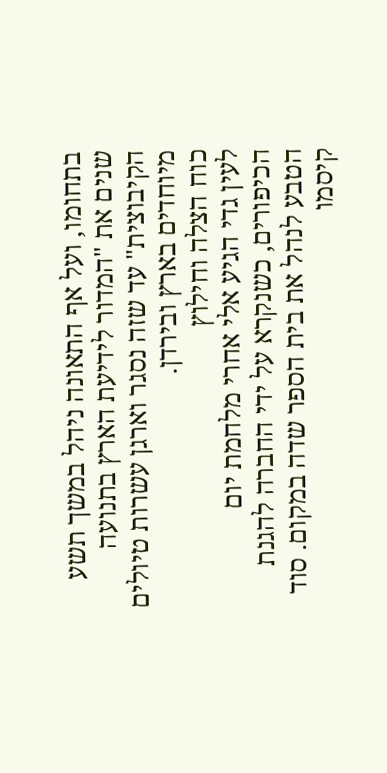בתחומו, ועל אף התאונה ניהל במשך תשע שנים את "המדור לידיעת הארץ בתנועה הקיבוצית" עד שזה נסגר וארגן עשרות טיולים מיוחדים בארץ ובירדן.
כוח הצלה וחילוץ
לעין גדי הגיע אלי אחרי מלחמת יום הכיפורים, כשנקרא על ידי החברה להגנת הטבע לנהל את בית הספר שדה במקום. סוד קיסמו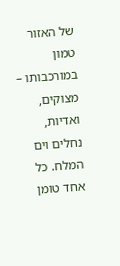של האזור טמון במורכבותו – מצוקים, ואדיות, נחלים וים המלח. כל אחד טומן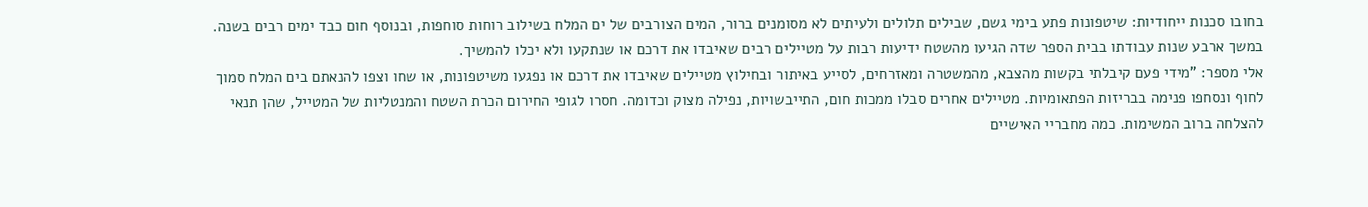בחובו סכנות ייחודיות: שיטפונות פתע בימי גשם, שבילים תלולים ולעיתים לא מסומנים ברור, המים הצורבים של ים המלח בשילוב רוחות סוחפות, ובנוסף חום כבד ימים רבים בשנה.
במשך ארבע שנות עבודתו בבית הספר שדה הגיעו מהשטח ידיעות רבות על מטיילים רבים שאיבדו את דרכם או שנתקעו ולא יכלו להמשיך.
אלי מספר: "מידי פעם קיבלתי בקשות מהצבא, מהמשטרה ומאזרחים, לסייע באיתור ובחילוץ מטיילים שאיבדו את דרכם או נפגעו משיטפונות, או שחו וצפו להנאתם בים המלח סמוך לחוף ונסחפו פנימה בבריזות הפתאומיות. מטיילים אחרים סבלו ממכות חום, התייבשויות, נפילה מצוק וכדומה. חסרו לגופי החירום הכרת השטח והמנטליות של המטייל, שהן תנאי להצלחה ברוב המשימות. כמה מחבריי האישיים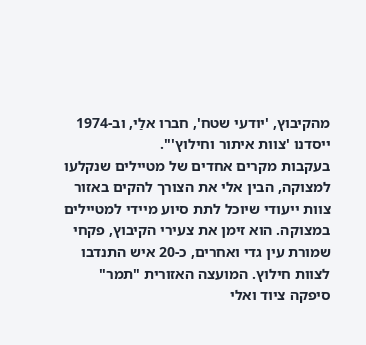מהקיבוץ, 'יודעי שטח', חברו אלַי, וב-1974 ייסדנו 'צוות איתור וחילוץ'".
בעקבות מקרים אחדים של מטיילים שנקלעו למצוקה, הבין אלי את הצורך להקים באזור צוות ייעודי שיוכל לתת סיוע מיידי למטיילים במצוקה. הוא זימן את צעירי הקיבוץ, פקחי שמורת עין גדי ואחרים, כ-20 איש התנדבו לצוות חילוץ. המועצה האזורית "תמר" סיפקה ציוד ואלי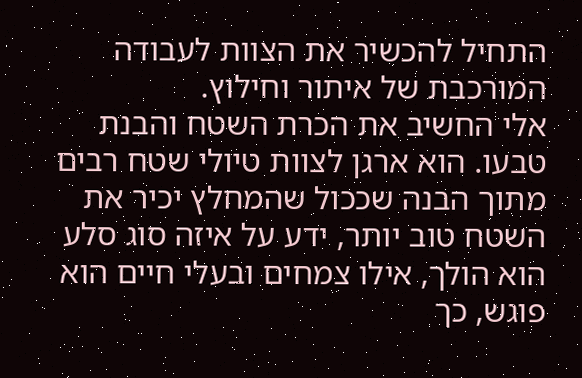התחיל להכשיר את הצוות לעבודה המורכבת של איתור וחילוץ.
אלי החשיב את הכרת השטח והבנת טבעו. הוא ארגן לצוות טיולי שטח רבים מתוך הבנה שככול שהמחלץ יכיר את השטח טוב יותר, ידע על איזה סוג סלע הוא הולך, אילו צמחים ובעלי חיים הוא פוגש, כך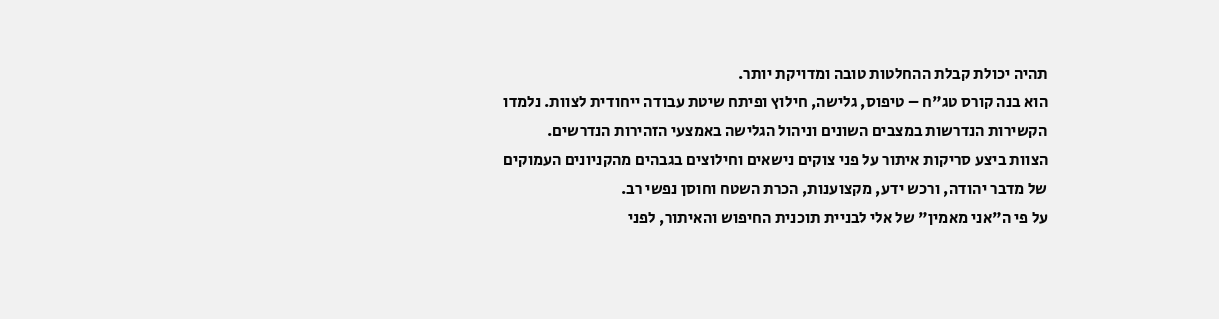תהיה יכולת קבלת ההחלטות טובה ומדויקת יותר.
הוא בנה קורס טג"ח – טיפוס, גלישה, חילוץ ופיתח שיטת עבודה ייחודית לצוות. נלמדו הקשירות הנדרשות במצבים השונים וניהול הגלישה באמצעי הזהירות הנדרשים.
הצוות ביצע סריקות איתור על פני צוקים נישאים וחילוצים בגבהים מהקניונים העמוקים של מדבר יהודה, ורכש ידע, מקצוענות, הכרת השטח וחוסן נפשי רב.
על פי ה"אני מאמין" של אלי לבניית תוכנית החיפוש והאיתור, לפני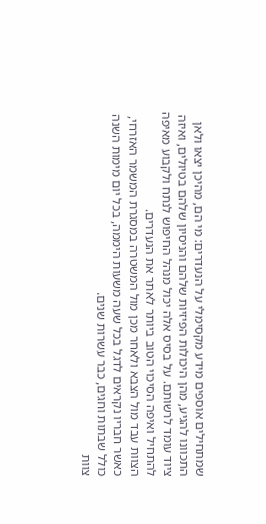שמתחילים אוספים מידע מקסימלי על הנעדרים: מי הם, מהיכן יצאו ולאן התכוונו להגיע, מהן היכולות הפיזיות שלהם והניסיון שלהם בטיולים, ואיזה ציוד עומד לרשותם. על בסיס אלה יכול מנהל החיפוש לנתח ולקבוע מאיפה להתחיל ואיפה הסיכוי הטוב ביותר לאתר את הנעדרים.
הצוות עבד מול הצבא ולאחר מכן מול המשטרה במסגרת המשמר האזרחי, כאשר חבריו נקראים לדגל בכל שעה משעות היממה, בכל יום מימות השנה כולל שבתות וחגים, כבר עשרות שנים.
צוות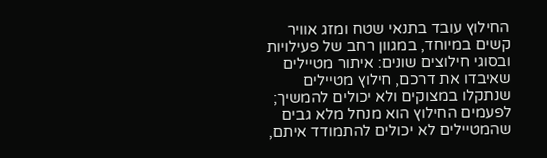החילוץ עובד בתנאי שטח ומזג אוויר קשים במיוחד, במגוון רחב של פעילויות ובסוגי חילוצים שונים: איתור מטיילים שאיבדו את דרכם, חילוץ מטיילים שנתקלו במצוקים ולא יכולים להמשיך; לפעמים החילוץ הוא מנחל מלא גבים שהמטיילים לא יכולים להתמודד איתם,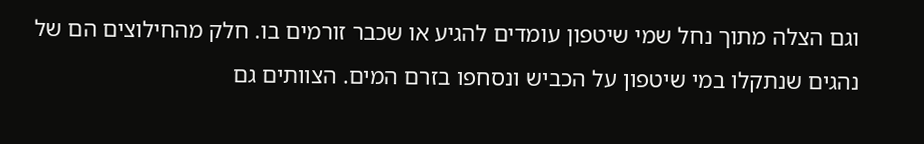וגם הצלה מתוך נחל שמי שיטפון עומדים להגיע או שכבר זורמים בו. חלק מהחילוצים הם של נהגים שנתקלו במי שיטפון על הכביש ונסחפו בזרם המים. הצוותים גם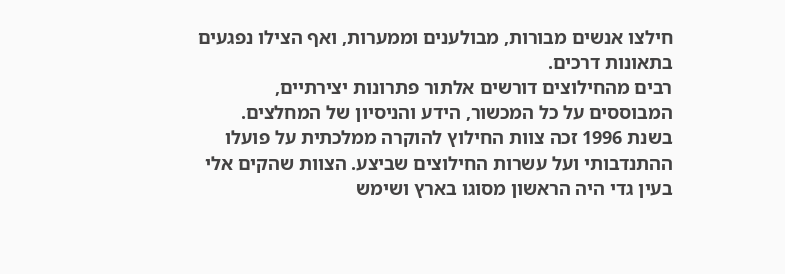חילצו אנשים מבורות, מבולענים וממערות, ואף הצילו נפגעים בתאונות דרכים.
רבים מהחילוצים דורשים אלתור פתרונות יצירתיים, המבוססים על כל המכשור, הידע והניסיון של המחלצים.
בשנת 1996 זכה צוות החילוץ להוקרה ממלכתית על פועלו ההתנדבותי ועל עשרות החילוצים שביצע. הצוות שהקים אלי בעין גדי היה הראשון מסוגו בארץ ושימש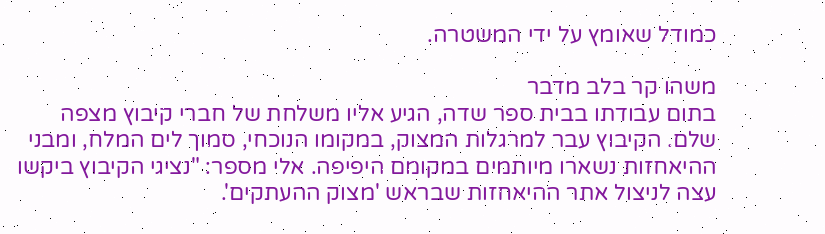כמודל שאומץ על ידי המשטרה.

משהו קר בלב מדבר
בתום עבודתו בבית ספר שדה, הגיע אליו משלחת של חברי קיבוץ מצפה שלם. הקיבוץ עבר למרגלות המצוק, במקומו הנוכחי, סמוך לים המלח, ומבני ההיאחזות נשארו מיותמים במקומם היפיפה. אלי מספר: "נציגי הקיבוץ ביקשו עצה לניצול אתר ההיאחזות שבראש 'מצוק ההעתקים'.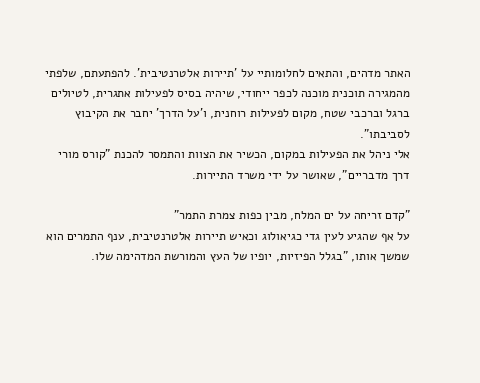האתר מדהים, והתאים לחלומותיי על 'תיירות אלטרנטיבית'. להפתעתם, שלפתי מהמגירה תוכנית מוכנה לכפר ייחודי, שיהיה בסיס לפעילות אתגרית, לטיולים ברגל וברכבי שטח, מקום לפעילות רוחנית, ו'על הדרך' יחבר את הקיבוץ לסביבתו".
אלי ניהל את הפעילות במקום, הכשיר את הצוות והתמסר להכנת "קורס מורי דרך מדבריים", שאושר על ידי משרד התיירות.

"קדם זריחה על ים המלח, מבין כפות צמרת התמר"
על אף שהגיע לעין גדי כגיאולוג וכאיש תיירות אלטרנטיבית, ענף התמרים הוא שמשך אותו, "בגלל הפיזיות, יופיו של העץ והמורשת המדהימה שלו.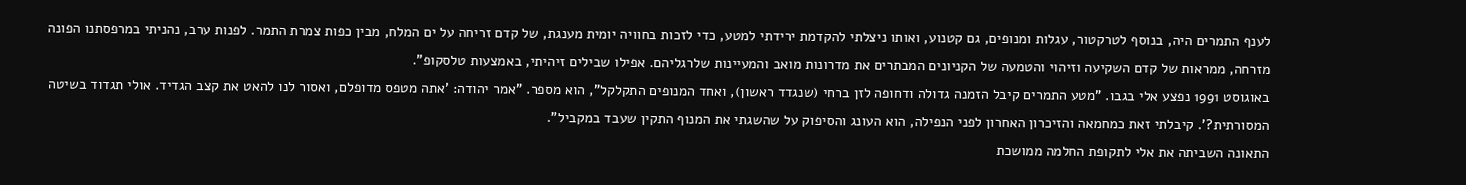לענף התמרים היה, בנוסף לטרקטור, עגלות ומנופים, גם קטנוע, ואותו ניצלתי להקדמת ירידתי למטע, כדי לזכות בחוויה יומית מענגת, של קדם זריחה על ים המלח, מבין כפות צמרת התמר. לפנות ערב, נהניתי במרפסתנו הפונה מזרחה, ממראות של קדם השקיעה וזיהוי והטמעה של הקניונים המבתרים את מדרונות מואב והמעיינות שלרגליהם. אפילו שבילים זיהיתי, באמצעות טלסקופ".
באוגוסט 1991 נפצע אלי בגבו. "מטע התמרים קיבל הזמנה גדולה ודחופה לזן ברחי (שנגדד ראשון), ואחד המנופים התקלקל", הוא מספר. "אמר יהודה: 'אתה מטפס מדופלם, ואסור לנו להאט את קצב הגדיד. אולי תגדוד בשיטה המסורתית?'. קיבלתי זאת כמחמאה והזיכרון האחרון לפני הנפילה, הוא העונג והסיפוק על שהשגתי את המנוף התקין שעבד במקביל".
התאונה השביתה את אלי לתקופת החלמה ממושכת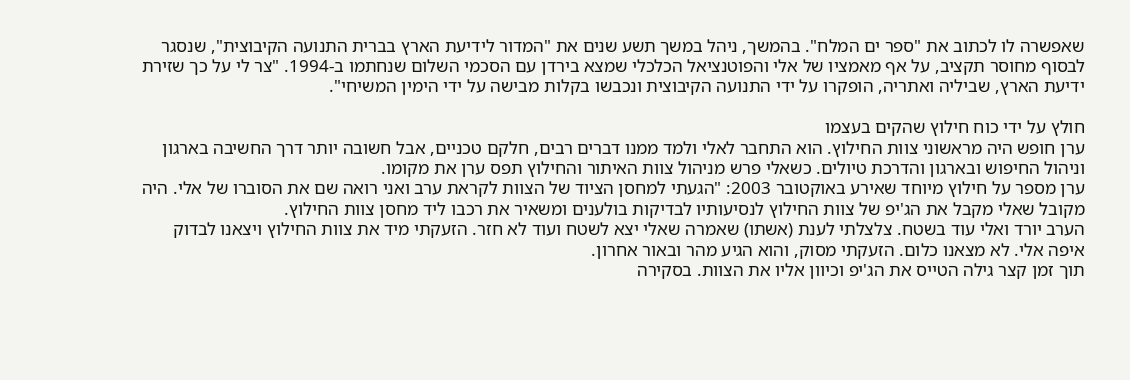שאפשרה לו לכתוב את "ספר ים המלח". בהמשך, ניהל במשך תשע שנים את "המדור לידיעת הארץ בברית התנועה הקיבוצית", שנסגר לבסוף מחוסר תקציב, על אף מאמציו של אלי והפוטנציאל הכלכלי שמצא בירדן עם הסכמי השלום שנחתמו ב-1994. "צר לי על כך שזירת ידיעת הארץ, שביליה ואתריה, הופקרו על ידי התנועה הקיבוצית ונכבשו בקלות מבישה על ידי הימין המשיחי".

חולץ על ידי כוח חילוץ שהקים בעצמו
ערן חופש היה מראשוני צוות החילוץ. הוא התחבר לאלי ולמד ממנו דברים רבים, חלקם טכניים, אבל חשובה יותר דרך החשיבה בארגון וניהול החיפוש ובארגון והדרכת טיולים. כשאלי פרש מניהול צוות האיתור והחילוץ תפס ערן את מקומו.
ערן מספר על חילוץ מיוחד שאירע באוקטובר 2003: "הגעתי למחסן הציוד של הצוות לקראת ערב ואני רואה שם את הסוברו של אלי. היה מקובל שאלי מקבל את הג'יפ של צוות החילוץ לנסיעותיו לבדיקות בולענים ומשאיר את רכבו ליד מחסן צוות החילוץ.
הערב יורד ואלי עוד בשטח. צלצלתי לענת (אשתו) שאמרה שאלי יצא לשטח ועוד לא חזר. הזעקתי מיד את צוות החילוץ ויצאנו לבדוק איפה אלי. לא מצאנו כלום. הזעקתי מסוק, והוא הגיע מהר ובאור אחרון.
תוך זמן קצר גילה הטייס את הג'יפ וכיוון אליו את הצוות. בסקירה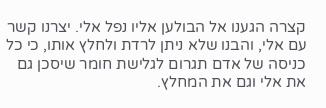קצרה הגענו אל הבולען אליו נפל אלי. יצרנו קשר עם אלי, והבנו שלא ניתן לרדת ולחלץ אותו, כי כל כניסה של אדם תגרום לגלישת חומר שיסכן גם את אלי וגם את המחלץ.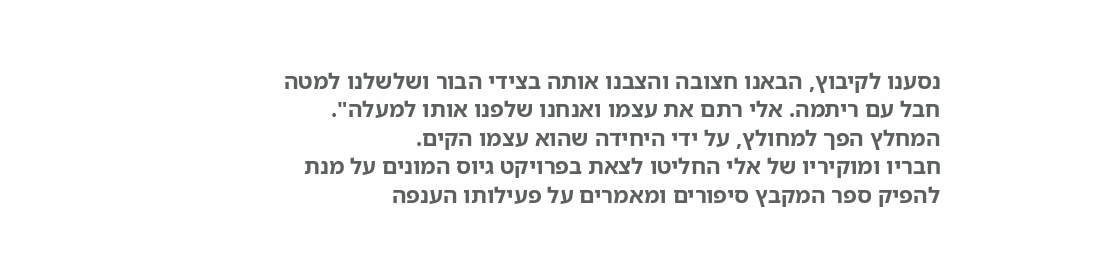נסענו לקיבוץ, הבאנו חצובה והצבנו אותה בצידי הבור ושלשלנו למטה חבל עם ריתמה. אלי רתם את עצמו ואנחנו שלפנו אותו למעלה".
המחלץ הפך למחולץ, על ידי היחידה שהוא עצמו הקים.
חבריו ומוקיריו של אלי החליטו לצאת בפרויקט גיוס המונים על מנת להפיק ספר המקבץ סיפורים ומאמרים על פעילותו הענפה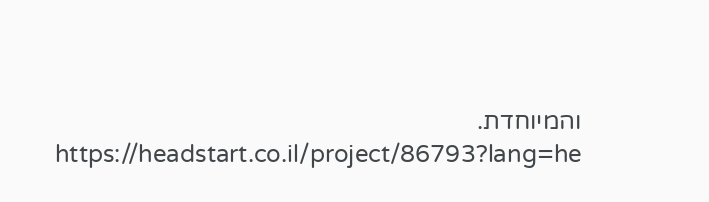והמיוחדת.
https://headstart.co.il/project/86793?lang=he